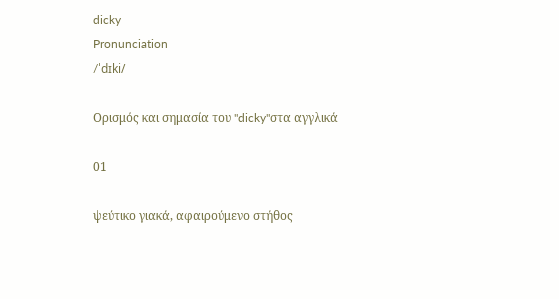dicky
Pronunciation
/ˈdɪki/

Ορισμός και σημασία του "dicky"στα αγγλικά

01

ψεύτικο γιακά, αφαιρούμενο στήθος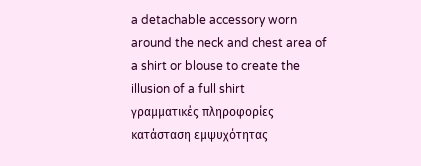a detachable accessory worn around the neck and chest area of a shirt or blouse to create the illusion of a full shirt
γραμματικές πληροφορίες
κατάσταση εμψυχότητας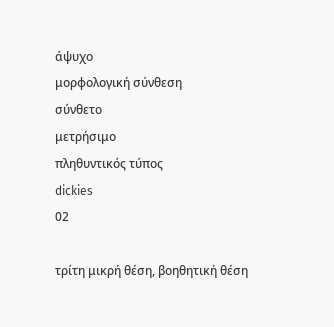άψυχο
μορφολογική σύνθεση
σύνθετο
μετρήσιμο
πληθυντικός τύπος
dickies
02

τρίτη μικρή θέση, βοηθητική θέση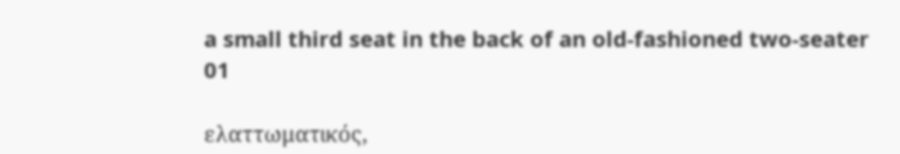a small third seat in the back of an old-fashioned two-seater
01

ελαττωματικός,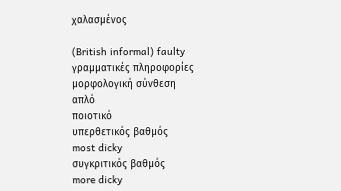χαλασμένος

(British informal) faulty
γραμματικές πληροφορίες
μορφολογική σύνθεση
απλό
ποιοτικό
υπερθετικός βαθμός
most dicky
συγκριτικός βαθμός
more dicky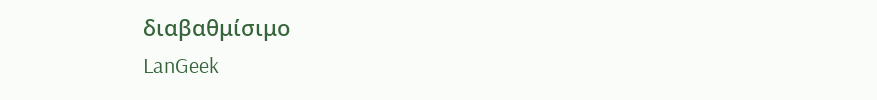διαβαθμίσιμο
LanGeek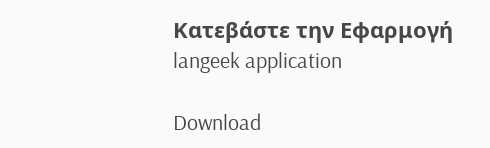Κατεβάστε την Εφαρμογή
langeek application

Download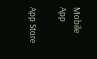Mobile App

App Store